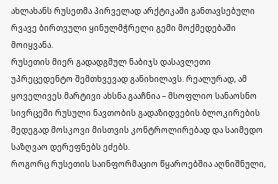ახლახანს რუსეთმა პირველად არქტიკაში განთავსებული რვავე ბირთვული ყინულმჭრელი გემი მოქმედებაში მოიყვანა.
რუსეთის მიერ გადადგმულ ნაბიჯს დასავლეთი უპრეცედენტო შემთხვევად განიხილავს. რეალურად, ამ ყოველივეს მარტივი ახსნა გააჩნია – მსოფლიო სანაოსნო სივრცეში რუსული ნავთობის გადაზიდვების ბლოკირების შედეგად მოსკოვი მისთვის კონტროლირებად და საიმედო საზღვაო დერეფნებს ეძებს.
როგორც რუსეთის საინფორმაციო წყაროებშია აღნიშნული,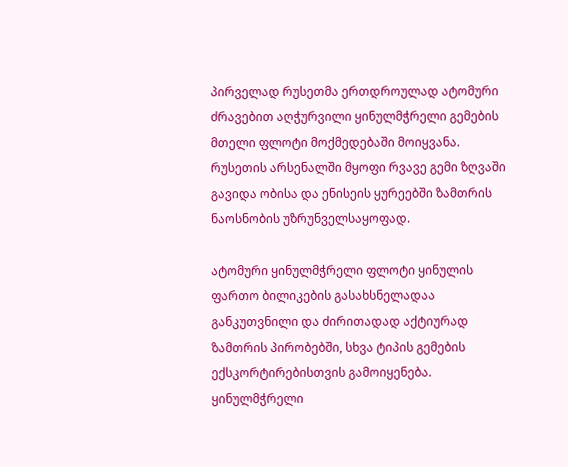პირველად რუსეთმა ერთდროულად ატომური ძრავებით აღჭურვილი ყინულმჭრელი გემების მთელი ფლოტი მოქმედებაში მოიყვანა.
რუსეთის არსენალში მყოფი რვავე გემი ზღვაში გავიდა ობისა და ენისეის ყურეებში ზამთრის ნაოსნობის უზრუნველსაყოფად.

ატომური ყინულმჭრელი ფლოტი ყინულის ფართო ბილიკების გასახსნელადაა განკუთვნილი და ძირითადად აქტიურად ზამთრის პირობებში, სხვა ტიპის გემების ექსკორტირებისთვის გამოიყენება.
ყინულმჭრელი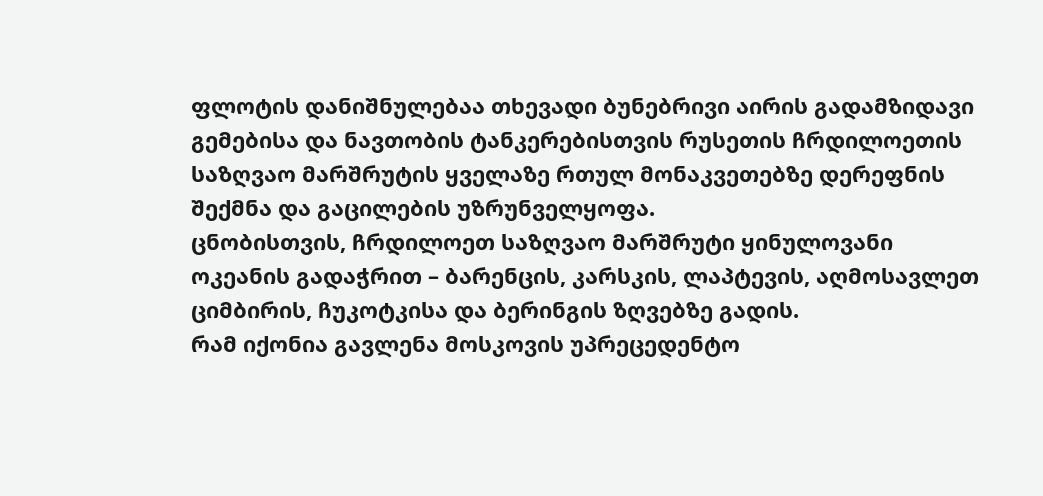ფლოტის დანიშნულებაა თხევადი ბუნებრივი აირის გადამზიდავი გემებისა და ნავთობის ტანკერებისთვის რუსეთის ჩრდილოეთის საზღვაო მარშრუტის ყველაზე რთულ მონაკვეთებზე დერეფნის შექმნა და გაცილების უზრუნველყოფა.
ცნობისთვის, ჩრდილოეთ საზღვაო მარშრუტი ყინულოვანი ოკეანის გადაჭრით – ბარენცის, კარსკის, ლაპტევის, აღმოსავლეთ ციმბირის, ჩუკოტკისა და ბერინგის ზღვებზე გადის.
რამ იქონია გავლენა მოსკოვის უპრეცედენტო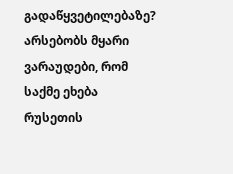გადაწყვეტილებაზე?
არსებობს მყარი ვარაუდები, რომ საქმე ეხება რუსეთის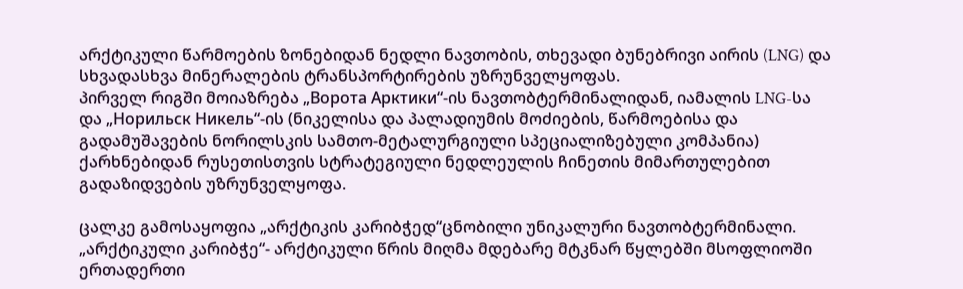არქტიკული წარმოების ზონებიდან ნედლი ნავთობის, თხევადი ბუნებრივი აირის (LNG) და სხვადასხვა მინერალების ტრანსპორტირების უზრუნველყოფას.
პირველ რიგში მოიაზრება „Ворота Арктики“-ის ნავთობტერმინალიდან, იამალის LNG-სა და „Норильск Никель“-ის (ნიკელისა და პალადიუმის მოძიების, წარმოებისა და გადამუშავების ნორილსკის სამთო-მეტალურგიული სპეციალიზებული კომპანია) ქარხნებიდან რუსეთისთვის სტრატეგიული ნედლეულის ჩინეთის მიმართულებით გადაზიდვების უზრუნველყოფა.

ცალკე გამოსაყოფია „არქტიკის კარიბჭედ“ცნობილი უნიკალური ნავთობტერმინალი.
„არქტიკული კარიბჭე“- არქტიკული წრის მიღმა მდებარე მტკნარ წყლებში მსოფლიოში ერთადერთი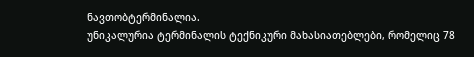ნავთობტერმინალია.
უნიკალურია ტერმინალის ტექნიკური მახასიათებლები, რომელიც 78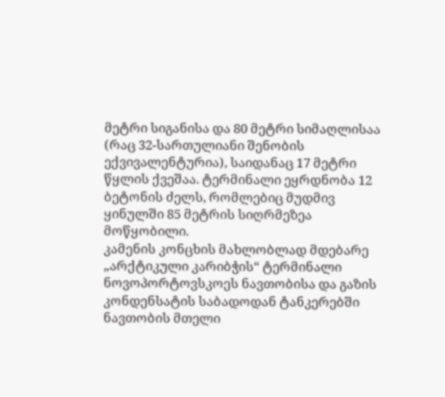მეტრი სიგანისა და 80 მეტრი სიმაღლისაა (რაც 32-სართულიანი შენობის ექვივალენტურია), საიდანაც 17 მეტრი წყლის ქვეშაა. ტერმინალი ეყრდნობა 12 ბეტონის ძელს, რომლებიც მუდმივ ყინულში 85 მეტრის სიღრმეზეა მოწყობილი.
კამენის კონცხის მახლობლად მდებარე „არქტიკული კარიბჭის“ ტერმინალი ნოვოპორტოვსკოეს ნავთობისა და გაზის კონდენსატის საბადოდან ტანკერებში ნავთობის მთელი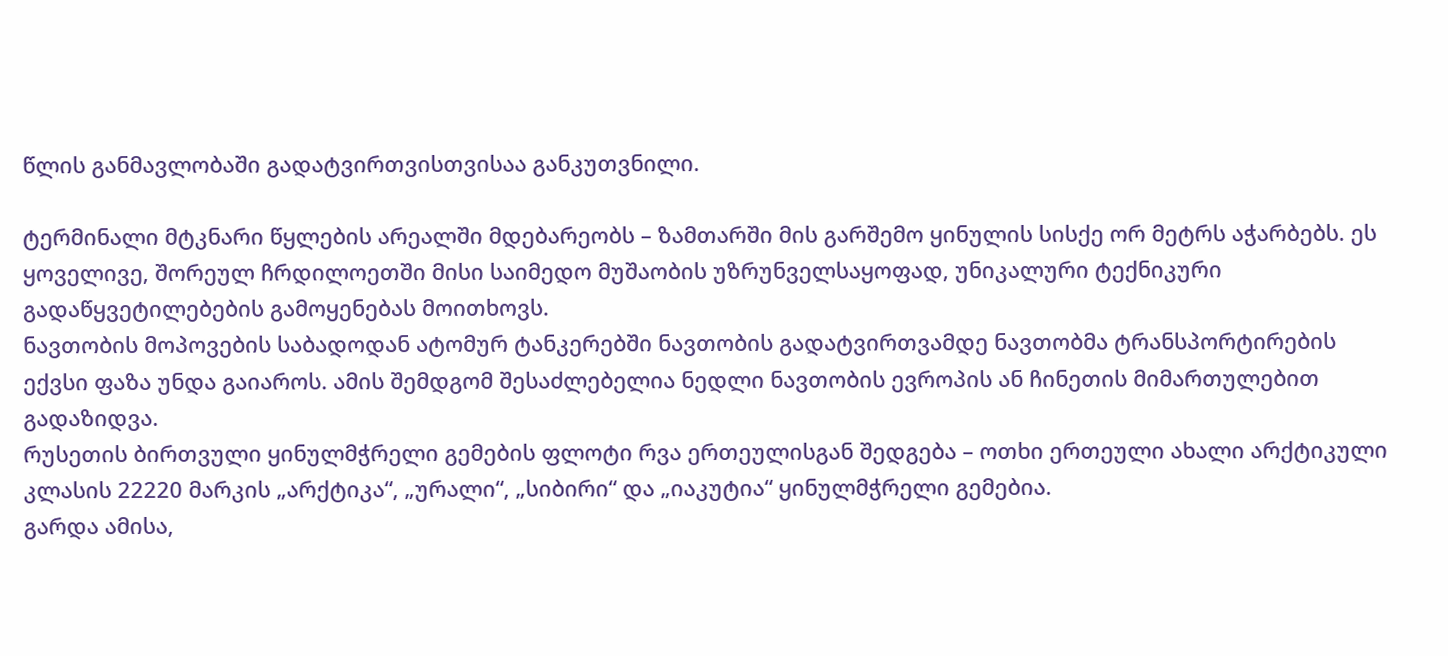წლის განმავლობაში გადატვირთვისთვისაა განკუთვნილი.

ტერმინალი მტკნარი წყლების არეალში მდებარეობს – ზამთარში მის გარშემო ყინულის სისქე ორ მეტრს აჭარბებს. ეს ყოველივე, შორეულ ჩრდილოეთში მისი საიმედო მუშაობის უზრუნველსაყოფად, უნიკალური ტექნიკური გადაწყვეტილებების გამოყენებას მოითხოვს.
ნავთობის მოპოვების საბადოდან ატომურ ტანკერებში ნავთობის გადატვირთვამდე ნავთობმა ტრანსპორტირების ექვსი ფაზა უნდა გაიაროს. ამის შემდგომ შესაძლებელია ნედლი ნავთობის ევროპის ან ჩინეთის მიმართულებით გადაზიდვა.
რუსეთის ბირთვული ყინულმჭრელი გემების ფლოტი რვა ერთეულისგან შედგება – ოთხი ერთეული ახალი არქტიკული კლასის 22220 მარკის „არქტიკა“, „ურალი“, „სიბირი“ და „იაკუტია“ ყინულმჭრელი გემებია.
გარდა ამისა,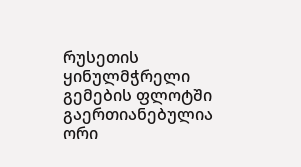რუსეთის ყინულმჭრელი გემების ფლოტში გაერთიანებულია ორი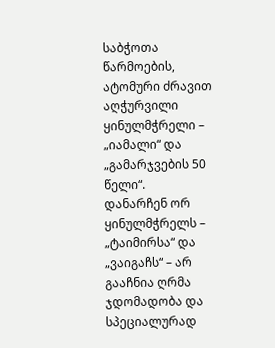საბჭოთა წარმოების, ატომური ძრავით აღჭურვილი ყინულმჭრელი – „იამალი“ და „გამარჯვების 50 წელი“.
დანარჩენ ორ ყინულმჭრელს – „ტაიმირსა“ და „ვაიგაჩს“ – არ გააჩნია ღრმა ჯდომადობა და სპეციალურად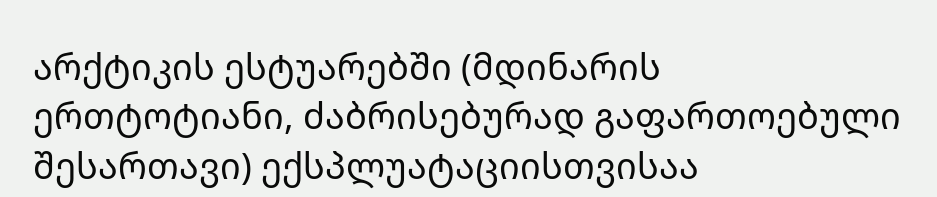არქტიკის ესტუარებში (მდინარის ერთტოტიანი, ძაბრისებურად გაფართოებული შესართავი) ექსპლუატაციისთვისაა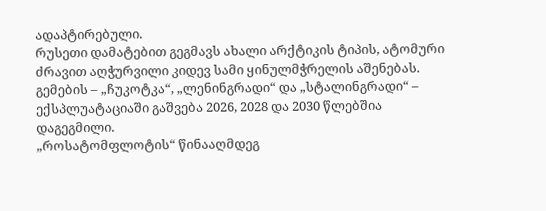ადაპტირებული.
რუსეთი დამატებით გეგმავს ახალი არქტიკის ტიპის, ატომური ძრავით აღჭურვილი კიდევ სამი ყინულმჭრელის აშენებას.
გემების – „ჩუკოტკა“, „ლენინგრადი“ და „სტალინგრადი“ – ექსპლუატაციაში გაშვება 2026, 2028 და 2030 წლებშია დაგეგმილი.
„როსატომფლოტის“ წინააღმდეგ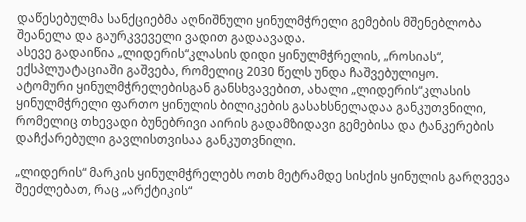დაწესებულმა სანქციებმა აღნიშნული ყინულმჭრელი გემების მშენებლობა შეანელა და გაურკვეველი ვადით გადაავადა.
ასევე გადაიწია „ლიდერის“კლასის დიდი ყინულმჭრელის, „როსიას“, ექსპლუატაციაში გაშვება, რომელიც 2030 წელს უნდა ჩაშვებულიყო.
ატომური ყინულმჭრელებისგან განსხვავებით, ახალი „ლიდერის“კლასის ყინულმჭრელი ფართო ყინულის ბილიკების გასახსნელადაა განკუთვნილი, რომელიც თხევადი ბუნებრივი აირის გადამზიდავი გემებისა და ტანკერების დაჩქარებული გავლისთვისაა განკუთვნილი.

„ლიდერის“ მარკის ყინულმჭრელებს ოთხ მეტრამდე სისქის ყინულის გარღვევა შეეძლებათ, რაც „არქტიკის“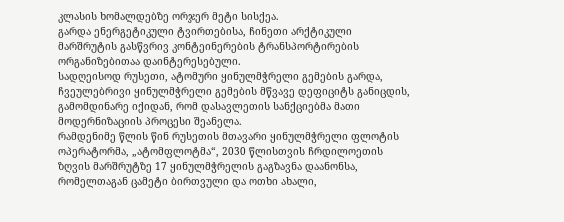კლასის ხომალდებზე ორჯერ მეტი სისქეა.
გარდა ენერგეტიკული ტვირთებისა, ჩინეთი არქტიკული მარშრუტის გასწვრივ კონტეინერების ტრანსპორტირების ორგანიზებითაა დაინტერესებული.
სადღეისოდ რუსეთი, ატომური ყინულმჭრელი გემების გარდა, ჩვეულებრივი ყინულმჭრელი გემების მწვავე დეფიციტს განიცდის, გამომდინარე იქიდან, რომ დასავლეთის სანქციებმა მათი მოდერნიზაციის პროცესი შეანელა.
რამდენიმე წლის წინ რუსეთის მთავარი ყინულმჭრელი ფლოტის ოპერატორმა, „ატომფლოტმა“, 2030 წლისთვის ჩრდილოეთის ზღვის მარშრუტზე 17 ყინულმჭრელის გაგზავნა დაანონსა, რომელთაგან ცამეტი ბირთვული და ოთხი ახალი,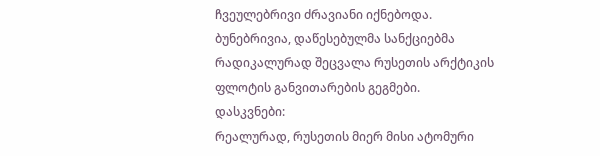ჩვეულებრივი ძრავიანი იქნებოდა. ბუნებრივია, დაწესებულმა სანქციებმა რადიკალურად შეცვალა რუსეთის არქტიკის ფლოტის განვითარების გეგმები.
დასკვნები:
რეალურად, რუსეთის მიერ მისი ატომური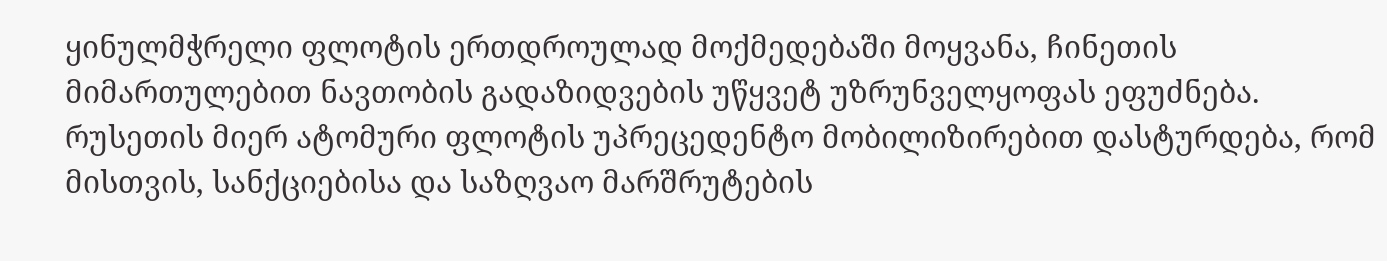ყინულმჭრელი ფლოტის ერთდროულად მოქმედებაში მოყვანა, ჩინეთის მიმართულებით ნავთობის გადაზიდვების უწყვეტ უზრუნველყოფას ეფუძნება.
რუსეთის მიერ ატომური ფლოტის უპრეცედენტო მობილიზირებით დასტურდება, რომ მისთვის, სანქციებისა და საზღვაო მარშრუტების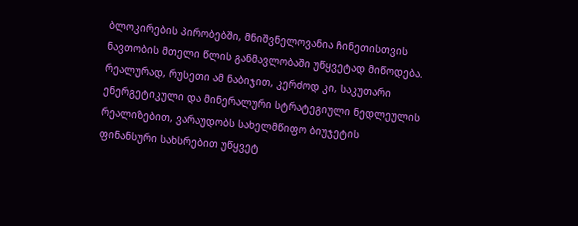ბლოკირების პირობებში, მნიშვნელოვანია ჩინეთისთვის ნავთობის მთელი წლის განმავლობაში უწყვეტად მიწოდება.
რეალურად, რუსეთი ამ ნაბიჯით, კერძოდ კი, საკუთარი ენერგეტიკული და მინერალური სტრატეგიული ნედლეულის რეალიზებით, ვარაუდობს სახელმწიფო ბიუჯეტის ფინანსური სახსრებით უწყვეტ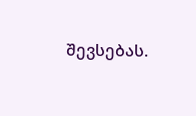შევსებას.